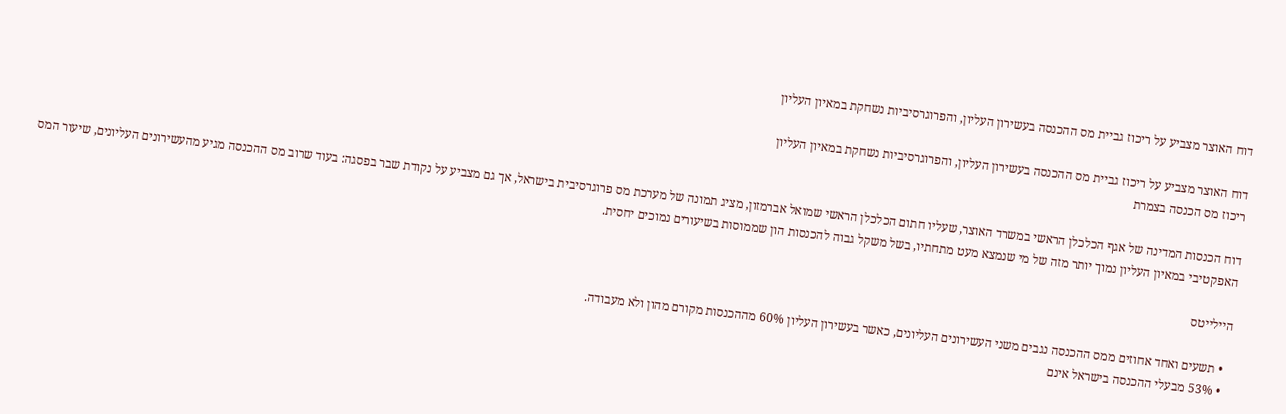דוח האוצר מצביע על ריכוז גביית מס ההכנסה בעשירון העליון, והפרוגרסיביות נשחקת במאיון העליון

דוח האוצר מצביע על ריכוז גביית מס ההכנסה בעשירון העליון, והפרוגרסיביות נשחקת במאיון העליון
ריכוז מס הכנסה בצמרת

דוח הכנסות המדינה של אגף הכלכלן הראשי במשרד האוצר, שעליו חתום הכלכלן הראשי שמואל אברמזון, מציג תמונה של מערכת מס פרוגרסיבית בישראל, אך גם מצביע על נקודת שבר בפסגה: בעוד שרוב מס ההכנסה מגיע מהעשירונים העליונים, שיעור המס האפקטיבי במאיון העליון נמוך יותר מזה של מי שנמצא מעט מתחתיו, בשל משקל גבוה להכנסות הון שממוסות בשיעורים נמוכים יחסית.

היילייטס

  • תשעים ואחד אחוזים ממס ההכנסה נגבים משני העשירונים העליונים, כאשר בעשירון העליון 60% מההכנסות מקורם מהון ולא מעבודה.
  • 53% מבעלי ההכנסה בישראל אינם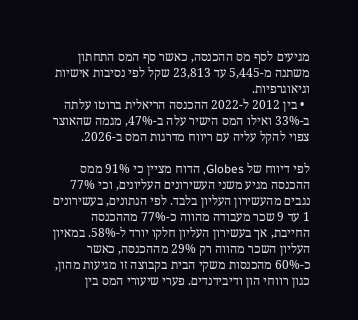מגיעים לסף מס ההכנסה, כאשר סף המס התחתון משתנה מ-5,445 עד 23,813 שקל לפי נסיבות אישיות וגיאוגרפיות.
  • בין 2012 ל-2022 ההכנסה הריאלית ברוטו עלתה ב-33% ואילו המס הישיר עלה ב-47%, מגמה שהאוצר צפוי להקל עליה עם ריווח מדרגות המס ב-2026.

לפי דיווח של Globes, הדוח מציין כי 91% ממס ההכנסה מגיע משני העשירונים העליונים, וכי 77% נגבים מהעשירון העליון בלבד. לפי הנתונים, בעשירונים 1 עד 9 שכר מעבודה מהווה כ-77% מההכנסה החייבת, אך בעשירון העליון חלקו יורד ל-58%. במאיון העליון השכר מהווה רק 29% מההכנסה, כאשר כ-60% מהכנסות משקי הבית בקבוצה זו מגיעות מהון, כגון רווחי הון ודיבידנדים. פערי שיעורי המס בין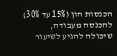הכנסות הון (15% עד 30%) להכנסה מעבודה, שיכולה להגיע לשיעור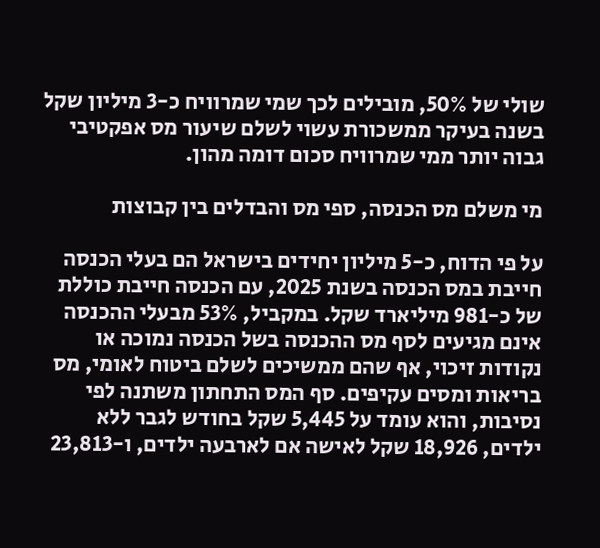שולי של 50%, מובילים לכך שמי שמרוויח כ-3 מיליון שקל בשנה בעיקר ממשכורת עשוי לשלם שיעור מס אפקטיבי גבוה יותר ממי שמרוויח סכום דומה מהון.

מי משלם מס הכנסה, ספי מס והבדלים בין קבוצות

על פי הדוח, כ-5 מיליון יחידים בישראל הם בעלי הכנסה חייבת במס הכנסה בשנת 2025, עם הכנסה חייבת כוללת של כ-981 מיליארד שקל. במקביל, 53% מבעלי ההכנסה אינם מגיעים לסף מס ההכנסה בשל הכנסה נמוכה או נקודות זיכוי, אף שהם ממשיכים לשלם ביטוח לאומי, מס בריאות ומסים עקיפים. סף המס התחתון משתנה לפי נסיבות, והוא עומד על 5,445 שקל בחודש לגבר ללא ילדים, 18,926 שקל לאישה אם לארבעה ילדים, ו-23,813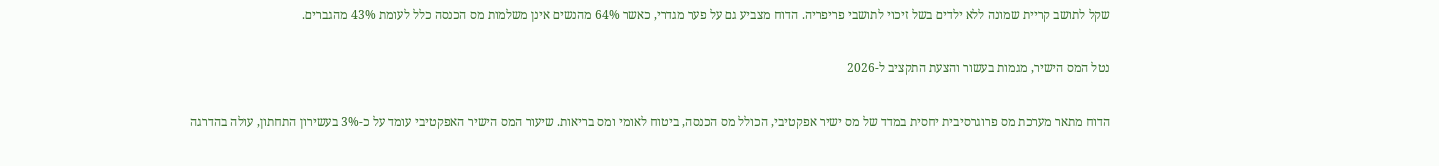שקל לתושב קריית שמונה ללא ילדים בשל זיכוי לתושבי פריפריה. הדוח מצביע גם על פער מגדרי, כאשר 64% מהנשים אינן משלמות מס הכנסה כלל לעומת 43% מהגברים.

נטל המס הישיר, מגמות בעשור והצעת התקציב ל-2026

הדוח מתאר מערכת מס פרוגרסיבית יחסית במדד של מס ישיר אפקטיבי, הכולל מס הכנסה, ביטוח לאומי ומס בריאות. שיעור המס הישיר האפקטיבי עומד על כ-3% בעשירון התחתון, עולה בהדרגה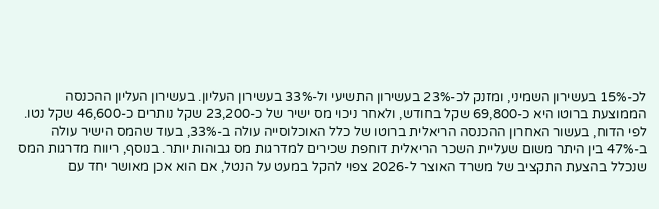לכ-15% בעשירון השמיני, ומזנק לכ-23% בעשירון התשיעי ול-33% בעשירון העליון. בעשירון העליון ההכנסה הממוצעת ברוטו היא כ-69,800 שקל בחודש, ולאחר ניכוי מס ישיר של כ-23,200 שקל נותרים כ-46,600 שקל נטו. לפי הדוח, בעשור האחרון ההכנסה הריאלית ברוטו של כלל האוכלוסייה עולה ב-33%, בעוד שהמס הישיר עולה ב-47% בין היתר משום שעליית השכר הריאלית דוחפת שכירים למדרגות מס גבוהות יותר. בנוסף, ריווח מדרגות המס שנכלל בהצעת התקציב של משרד האוצר ל-2026 צפוי להקל במעט על הנטל, אם הוא אכן מאושר יחד עם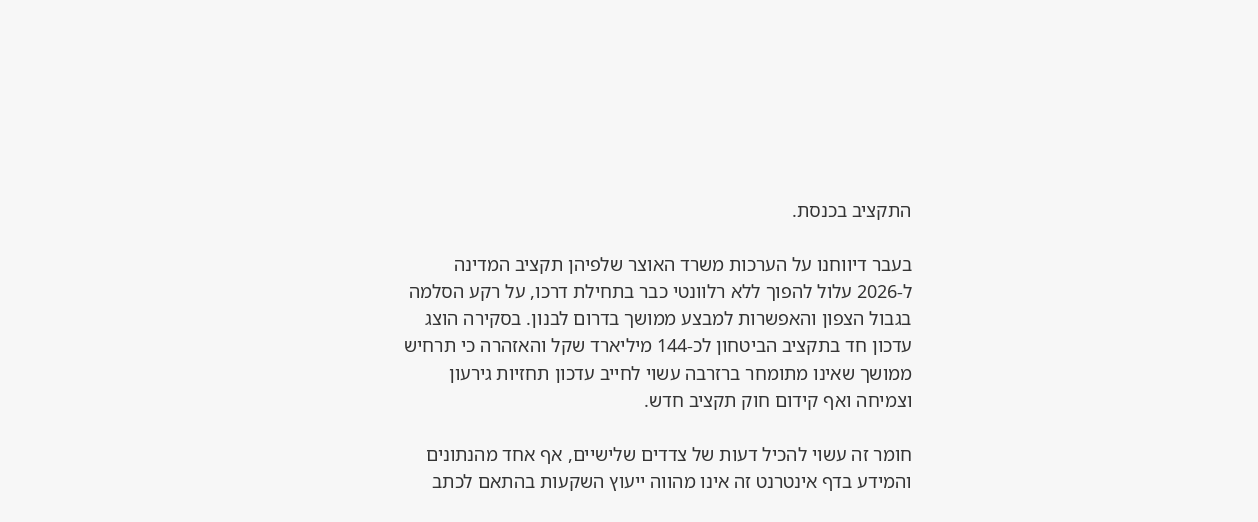התקציב בכנסת.

בעבר דיווחנו על הערכות משרד האוצר שלפיהן תקציב המדינה ל-2026 עלול להפוך ללא רלוונטי כבר בתחילת דרכו, על רקע הסלמה בגבול הצפון והאפשרות למבצע ממושך בדרום לבנון. בסקירה הוצג עדכון חד בתקציב הביטחון לכ-144 מיליארד שקל והאזהרה כי תרחיש ממושך שאינו מתומחר ברזרבה עשוי לחייב עדכון תחזיות גירעון וצמיחה ואף קידום חוק תקציב חדש.

חומר זה עשוי להכיל דעות של צדדים שלישיים, אף אחד מהנתונים והמידע בדף אינטרנט זה אינו מהווה ייעוץ השקעות בהתאם לכתב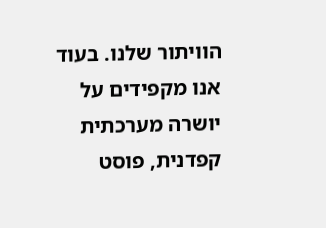הוויתור שלנו. בעוד אנו מקפידים על יושרה מערכתית קפדנית, פוסט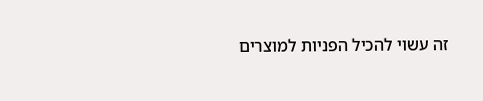זה עשוי להכיל הפניות למוצרים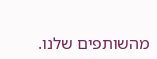מהשותפים שלנו.